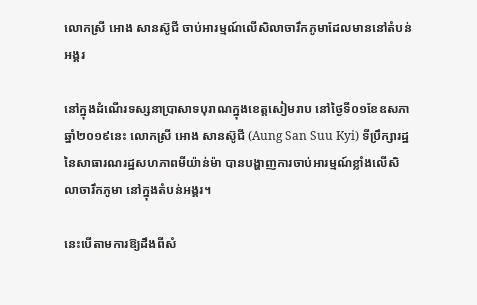លោកស្រី អោង សានស៊ូជី ចាប់អារម្មណ៍លើសិលាចារឹកភូមាដែលមាននៅតំបន់អង្គរ

នៅក្នុងដំណើរទស្សនាប្រាសាទបុរាណក្នុងខេត្តសៀមរាប នៅថ្ងៃទី០១ខែឧសភាឆ្នាំ២០១៩នេះ លោកស្រី អោង សានស៊ូជី (Aung San Suu Kyi) ទីប្រឹក្សារដ្ឋ នៃសាធារណរដ្ឋសហភាពមីយ៉ាន់ម៉ា បានបង្ហាញការចាប់អារម្មណ៍ខ្លាំងលើសិលាចារឹកភូមា នៅក្នុងតំបន់អង្គរ។

នេះបើតាមការឱ្យដឹងពីសំ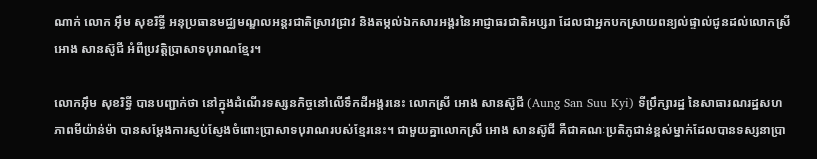ណាក់ លោក អ៊ឹម សុខរិទ្ធី អនុប្រធានមជ្ឈមណ្ឌលអន្តរជាតិស្រាវជ្រាវ និងតម្កល់ឯកសារអង្គរនៃអាជ្ញាធរជាតិអប្សរា ដែលជាអ្នកបកស្រាយពន្យល់ផ្ទាល់ជូនដល់លោកស្រី អោង សានស៊ូជី អំពីប្រវត្តិប្រាសាទបុរាណខ្មែរ។

លោកអ៊ឹម សុខរិទ្ធី បានបញ្ជាក់ថា នៅក្នុងដំណើរទស្សនកិច្ចនៅលើទឹកដីអង្គរនេះ លោកស្រី អោង សានស៊ូជី (Aung San Suu Kyi) ទីប្រឹក្សារដ្ឋ នៃសាធារណរដ្ឋសហភាពមីយ៉ាន់ម៉ា បានសម្តែងការស្ញប់ស្ញែងចំពោះប្រាសាទបុរាណរបស់ខ្មែរនេះ។ ជាមួយគ្នាលោកស្រី អោង សានស៊ូជី គឺជាគណៈប្រតិភូជាន់ខ្ពស់ម្នាក់ដែលបានទស្សនាប្រា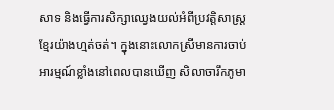សាទ និងធ្វើការសិក្សាឈ្វេងយល់អំពីប្រវត្តិសាស្រ្តខ្មែរយ៉ាងហ្មត់ចត់។ ក្នុងនោះលោកស្រីមានការចាប់អារម្មណ៍ខ្លាំងនៅពេលបានឃើញ សិលាចារឹកភូមា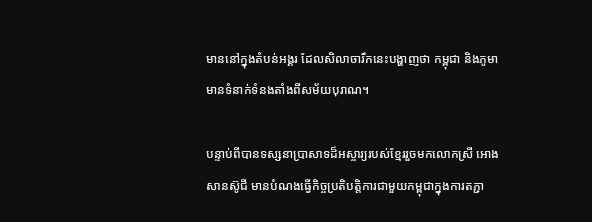មាននៅក្នុងតំបន់អង្គរ ដែលសិលាចារឹកនេះបង្ហាញថា កម្ពុជា និងភូមាមានទំនាក់ទំនងតាំងពីសម័យបុរាណ។

បន្ទាប់ពីបានទស្សនាប្រាសាទដ៏អស្ចារ្យរបស់ខ្មែររួចមកលោកស្រី អោង សានស៊ូជី មានបំណងធ្វើកិច្ចប្រតិបត្តិការជាមួយកម្ពុជាក្នុងការតភ្ជា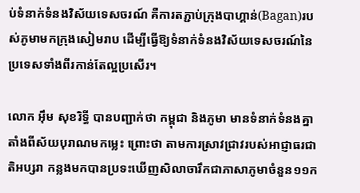ប់ទំនាក់ទំនងវិស័យទេសចរណ៍ គឺការតភ្ជាប់ក្រុងបាហ្គាន់(Bagan)របស់ភូមាមកក្រុងសៀមរាប ដើម្បីធ្វើឱ្យទំនាក់ទំនងវិស័យទេសចរណ៍នៃប្រទេសទាំងពីរកាន់តែល្អប្រសើរ។

លោក អ៊ឹម សុខរិទ្ធី បានបញ្ជាក់ថា កម្ពុជា និងភូមា មានទំនាក់ទំនងគ្នាតាំងពីស័យបុរាណមកម្លេះ ព្រោះថា តាមការស្រាវជ្រាវរបស់អាជ្ញាធរជាតិអប្សរា កន្លងមកបានប្រទះឃើញសិលាចារឹកជាភាសាភូមាចំនួន១១ក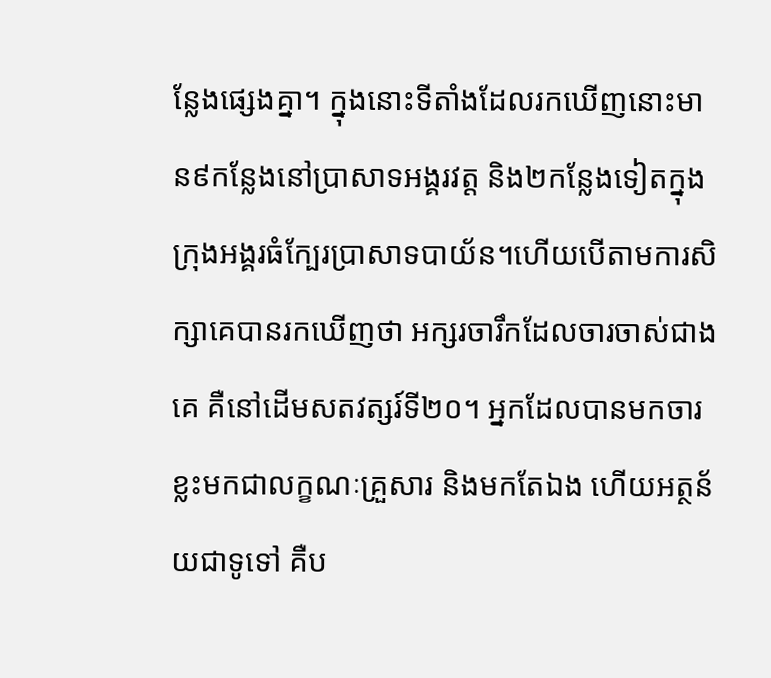ន្លែងផ្សេងគ្នា។ ក្នុងនោះទីតាំងដែលរកឃើញនោះមាន៩កន្លែងនៅប្រាសាទអង្គរវត្ត និង២កន្លែងទៀតក្នុងក្រុងអង្គរធំក្បែរប្រាសាទបាយ័ន។ហើយបើតាមការសិក្សាគេបានរកឃើញថា អក្សរចារឹកដែលចារចាស់ជាងគេ គឺនៅដើមសតវត្សរ៍ទី២០។ អ្នកដែលបានមកចារខ្លះមកជាលក្ខណៈគ្រួសារ និងមកតែឯង ហើយអត្ថន័យជាទូទៅ គឺប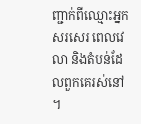ញ្ជាក់ពីឈ្មោះអ្នកសរសេរ ពេលវេលា និងតំបន់ដែលពួកគេរស់នៅ។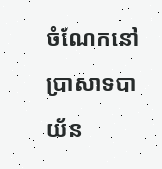ចំណែកនៅប្រាសាទបាយ័ន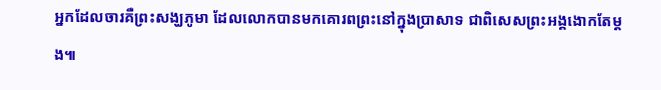អ្នកដែលចារគឺព្រះសង្ឃភូមា ដែលលោកបានមកគោរពព្រះនៅក្នុងប្រាសាទ ជាពិសេសព្រះអង្គងោកតែម្តង៕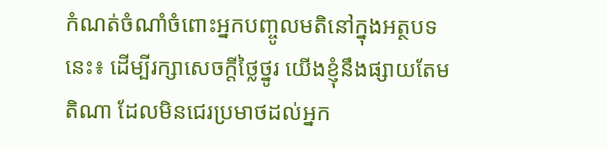កំណត់ចំណាំចំពោះអ្នកបញ្ចូលមតិនៅក្នុងអត្ថបទនេះ៖ ដើម្បីរក្សាសេចក្ដីថ្លៃថ្នូរ យើងខ្ញុំនឹងផ្សាយតែមតិណា ដែលមិនជេរប្រមាថដល់អ្នក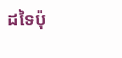ដទៃប៉ុ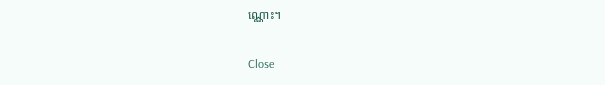ណ្ណោះ។

Close